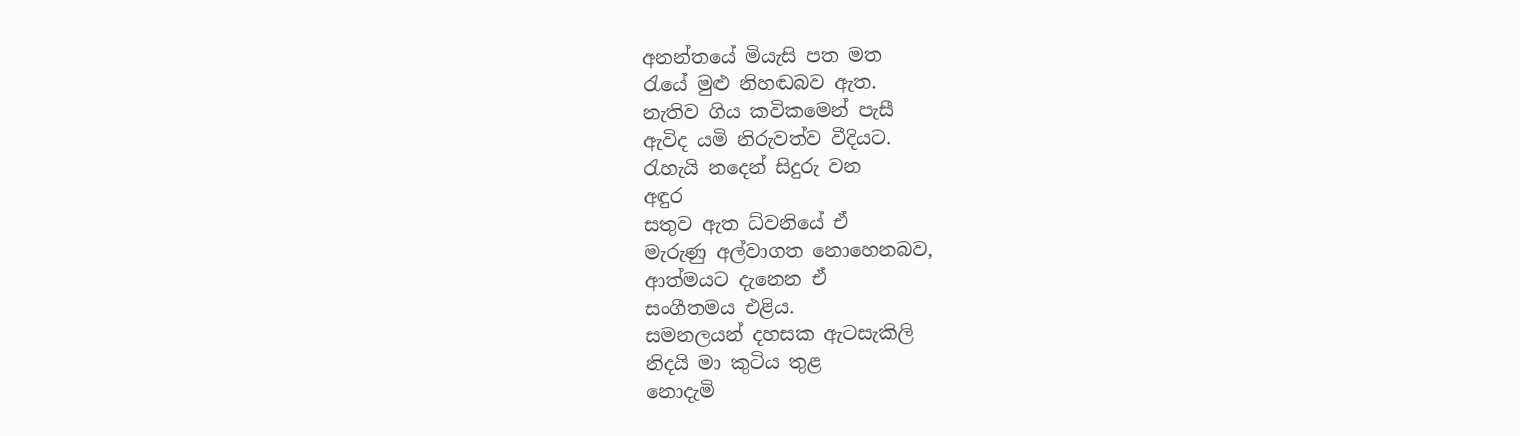අනන්තයේ මියැසි පත මත
රැයේ මුළු නිහඬබව ඇත.
නැතිව ගිය කවිකමෙන් පැසී
ඇවිද යමි නිරුවත්ව වීදියට.
රැහැයි නදෙන් සිදුරු වන
අඳුර
සතුව ඇත ධ්වනියේ ඒ
මැරුණු අල්වාගත නොහෙනබව,
ආත්මයට දැනෙන ඒ
සංගීතමය එළිය.
සමනලයන් දහසක ඇටසැකිලි
නිදයි මා කුටිය තුළ
නොදැමි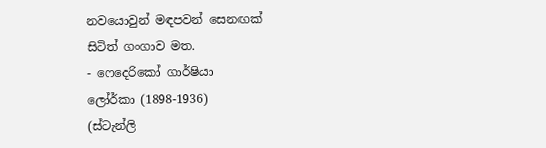නවයොවුන් මඳපවන් සෙනඟක්
සිටිත් ගංගාව මත.
- ෆෙදෙරිකෝ ගාර්ෂියා
ලෝර්කා (1898-1936)
(ස්ටැන්ලි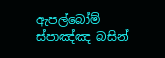ඇපල්බෝම් ස්පාඤ්ඤ බසින්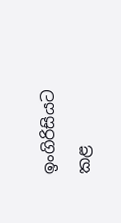ඉංගිරිසියට කළ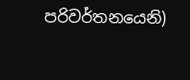පරිවර්තනයෙනි)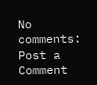No comments:
Post a Comment